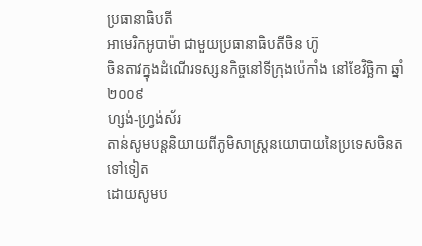ប្រធានាធិបតី
អាមេរិកអូបាម៉ា ជាមួយប្រធានាធិបតីចិន ហ៊ូ
ចិនតាវក្នុងដំណើរទស្សនកិច្ចនៅទីក្រុងប៉េកាំង នៅខែវិច្ឆិកា ឆ្នាំ ២០០៩
ហ្សង់-ហ្វ្រង់ស័រ
តាន់សូមបន្តនិយាយពីភូមិសាស្រ្តនយោបាយនៃប្រទេសចិនតទៅទៀត
ដោយសូមប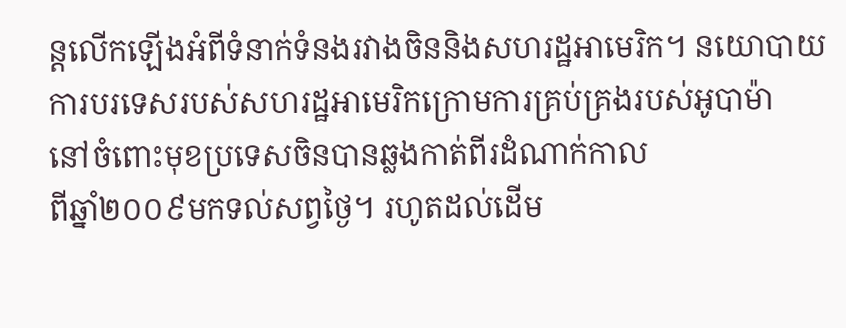ន្តលើកឡើងអំពីទំនាក់ទំនងរវាងចិននិងសហរដ្ឋអាមេរិក។ នយោបាយ
ការបរទេសរបស់សហរដ្ឋអាមេរិកក្រោមការគ្រប់គ្រងរបស់អូបាម៉ា
នៅចំពោះមុខប្រទេសចិនបានឆ្លងកាត់ពីរដំណាក់កាល
ពីឆ្នាំ២០០៩មកទល់សព្វថ្ងៃ។ រហូតដល់ដើម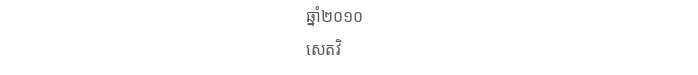ឆ្នាំ២០១០
សេតវិ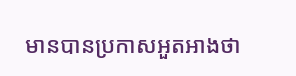មានបានប្រកាសអួតអាងថា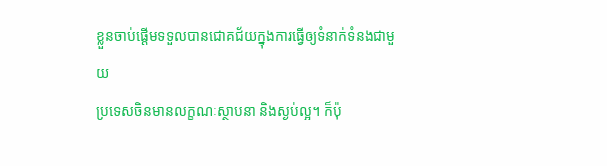ខ្លួនចាប់ផ្តើមទទួលបានជោគជ័យក្នុងការធ្វើឲ្យទំនាក់ទំនងជាមួយ
ប្រទេសចិនមានលក្ខណៈស្ថាបនា និងស្ងប់ល្អ។ ក៏ប៉ុ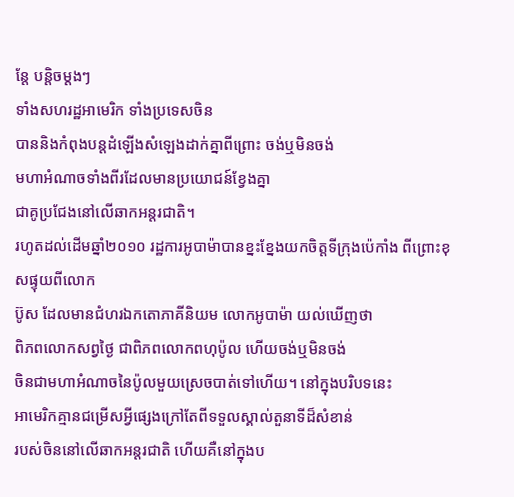ន្តែ បន្តិចម្តងៗ
ទាំងសហរដ្ឋអាមេរិក ទាំងប្រទេសចិន
បាននិងកំពុងបន្តដំឡើងសំឡេងដាក់គ្នាពីព្រោះ ចង់ឬមិនចង់
មហាអំណាចទាំងពីរដែលមានប្រយោជន៍ខ្វែងគ្នា
ជាគូប្រជែងនៅលើឆាកអន្តរជាតិ។
រហូតដល់ដើមឆ្នាំ២០១០ រដ្ឋការអូបាម៉ាបានខ្នះខ្នែងយកចិត្តទីក្រុងប៉េកាំង ពីព្រោះខុសផ្ទុយពីលោក
ប៊ូស ដែលមានជំហរឯកតោភាគីនិយម លោកអូបាម៉ា យល់ឃើញថា
ពិភពលោកសព្វថ្ងៃ ជាពិភពលោកពហុប៉ូល ហើយចង់ឬមិនចង់
ចិនជាមហាអំណាចនៃប៉ូលមួយស្រេចបាត់ទៅហើយ។ នៅក្នុងបរិបទនេះ
អាមេរិកគ្មានជម្រើសអ្វីផ្សេងក្រៅតែពីទទួលស្គាល់តួនាទីដ៏សំខាន់
របស់ចិននៅលើឆាកអន្តរជាតិ ហើយគឺនៅក្នុងប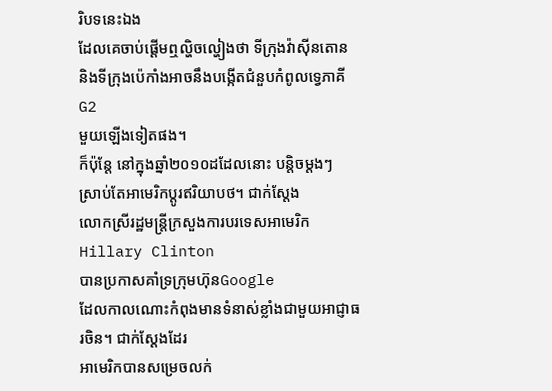រិបទនេះឯង
ដែលគេចាប់ផ្តើមឮល្ហិចល្ហៀងថា ទីក្រុងវ៉ាស៊ីនតោន
និងទីក្រុងប៉េកាំងអាចនឹងបង្កើតជំនួបកំពូលទ្វេភាគីG2
មួយឡើងទៀតផង។
ក៏ប៉ុន្តែ នៅក្នុងឆ្នាំ២០១០ដដែលនោះ បន្តិចម្តងៗ
ស្រាប់តែអាមេរិកប្តូរឥរិយាបថ។ ជាក់ស្តែង
លោកស្រីរដ្ឋមន្ត្រីក្រសួងការបរទេសអាមេរិកHillary Clinton
បានប្រកាសគាំទ្រក្រុមហ៊ុនGoogle
ដែលកាលណោះកំពុងមានទំនាស់ខ្លាំងជាមួយអាជ្ញាធរចិន។ ជាក់ស្តែងដែរ
អាមេរិកបានសម្រេចលក់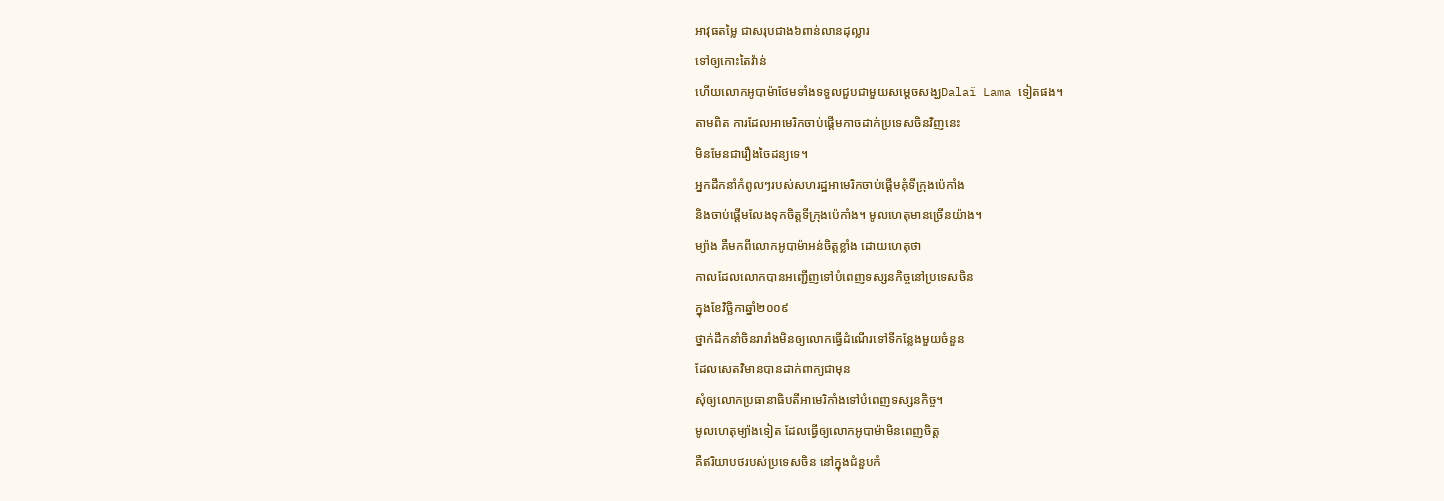អាវុធតម្លៃ ជាសរុបជាង៦ពាន់លានដុល្លារ
ទៅឲ្យកោះតៃវ៉ាន់
ហើយលោកអូបាម៉ាថែមទាំងទទួលជួបជាមួយសម្តេចសង្ឃDalaï Lama ទៀតផង។
តាមពិត ការដែលអាមេរិកចាប់ផ្តើមកាចដាក់ប្រទេសចិនវិញនេះ
មិនមែនជារឿងចៃដន្យទេ។
អ្នកដឹកនាំកំពូលៗរបស់សហរដ្ឋអាមេរិកចាប់ផ្តើមគុំទីក្រុងប៉េកាំង
និងចាប់ផ្តើមលែងទុកចិត្តទីក្រុងប៉េកាំង។ មូលហេតុមានច្រើនយ៉ាង។
ម្យ៉ាង គឺមកពីលោកអូបាម៉ាអន់ចិត្តខ្លាំង ដោយហេតុថា
កាលដែលលោកបានអញ្ជើញទៅបំពេញទស្សនកិច្ចនៅប្រទេសចិន
ក្នុងខែវិច្ឆិកាឆ្នាំ២០០៩
ថ្នាក់ដឹកនាំចិនរារាំងមិនឲ្យលោកធ្វើដំណើរទៅទីកន្លែងមួយចំនួន
ដែលសេតវិមានបានដាក់ពាក្យជាមុន
សុំឲ្យលោកប្រធានាធិបតីអាមេរិកាំងទៅបំពេញទស្សនកិច្ច។
មូលហេតុម្យ៉ាងទៀត ដែលធ្វើឲ្យលោកអូបាម៉ាមិនពេញចិត្ត
គឺឥរិយាបថរបស់ប្រទេសចិន នៅក្នុងជំនួបកំ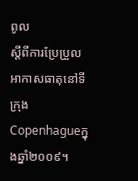ពូល
ស្តីពីការប្រែប្រួលអាកាសធាតុនៅទីក្រុងCopenhagueក្នុងឆ្នាំ២០០៩។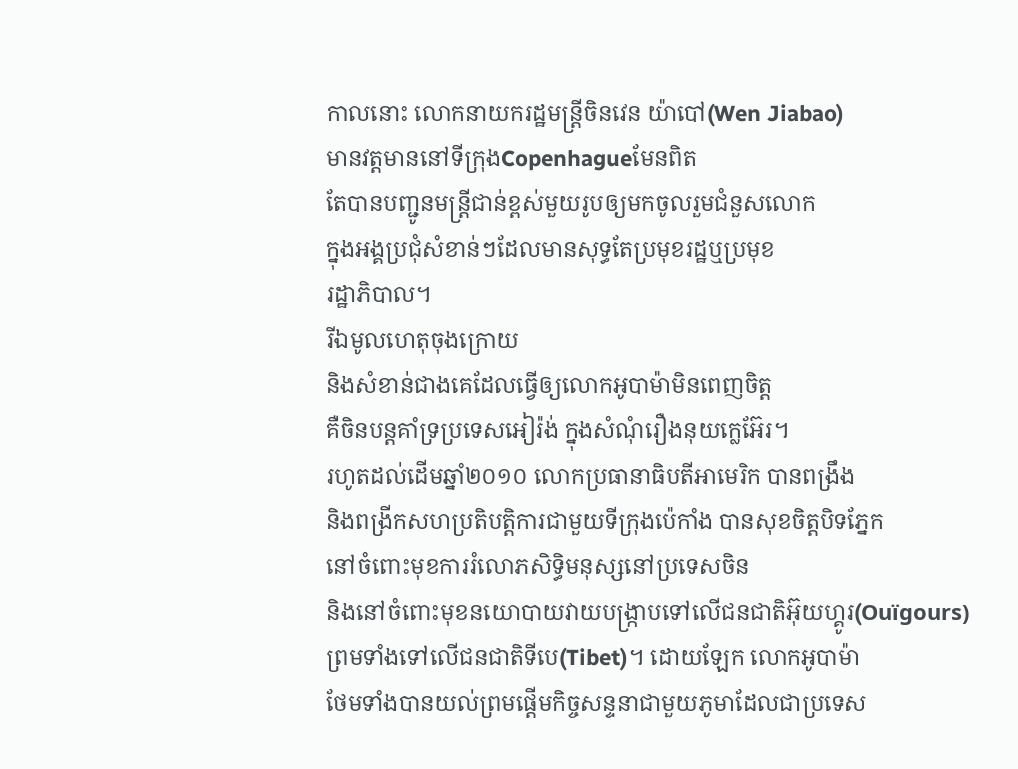កាលនោះ លោកនាយករដ្ឋមន្ត្រីចិនវេន យ៉ាបៅ(Wen Jiabao)
មានវត្តមាននៅទីក្រុងCopenhagueមែនពិត
តែបានបញ្ជូនមន្ត្រីជាន់ខ្ពស់មួយរូបឲ្យមកចូលរួមជំនួសលោក
ក្នុងអង្គប្រជុំសំខាន់ៗដែលមានសុទ្ធតែប្រមុខរដ្ឋឬប្រមុខ
រដ្ឋាភិបាល។
រីឯមូលហេតុចុងក្រោយ
និងសំខាន់ជាងគេដែលធ្វើឲ្យលោកអូបាម៉ាមិនពេញចិត្ត
គឺចិនបន្តគាំទ្រប្រទេសអៀរ៉ង់ ក្នុងសំណុំរឿងនុយក្លេអ៊ែរ។
រហូតដល់ដើមឆ្នាំ២០១០ លោកប្រធានាធិបតីអាមេរិក បានពង្រឹង
និងពង្រីកសហប្រតិបត្តិការជាមួយទីក្រុងប៉េកាំង បានសុខចិត្តបិទភ្នែក
នៅចំពោះមុខការរំលោភសិទ្ធិមនុស្សនៅប្រទេសចិន
និងនៅចំពោះមុខនយោបាយវាយបង្ក្រាបទៅលើជនជាតិអ៊ុយហ្គូរ(Ouïgours)
ព្រមទាំងទៅលើជនជាតិទីបេ(Tibet)។ ដោយឡែក លោកអូបាម៉ា
ថែមទាំងបានយល់ព្រមផ្តើមកិច្ចសន្ទនាជាមួយភូមាដែលជាប្រទេស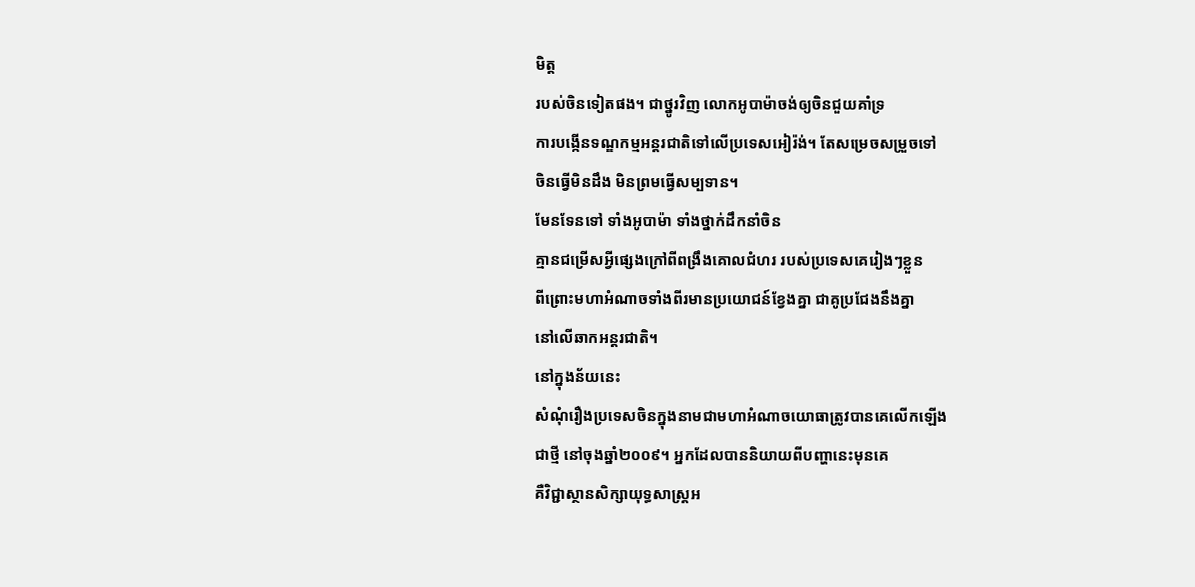មិត្ត
របស់ចិនទៀតផង។ ជាថ្នូរវិញ លោកអូបាម៉ាចង់ឲ្យចិនជួយគាំទ្រ
ការបង្កើនទណ្ឌកម្មអន្តរជាតិទៅលើប្រទេសអៀរ៉ង់។ តែសម្រេចសម្រួចទៅ
ចិនធ្វើមិនដឹង មិនព្រមធ្វើសម្បទាន។
មែនទែនទៅ ទាំងអូបាម៉ា ទាំងថ្នាក់ដឹកនាំចិន
គ្មានជម្រើសអ្វីផ្សេងក្រៅពីពង្រឹងគោលជំហរ របស់ប្រទេសគេរៀងៗខ្លួន
ពីព្រោះមហាអំណាចទាំងពីរមានប្រយោជន៍ខ្វែងគ្នា ជាគូប្រជែងនឹងគ្នា
នៅលើឆាកអន្តរជាតិ។
នៅក្នុងន័យនេះ
សំណុំរឿងប្រទេសចិនក្នុងនាមជាមហាអំណាចយោធាត្រូវបានគេលើកឡើង
ជាថ្មី នៅចុងឆ្នាំ២០០៩។ អ្នកដែលបាននិយាយពីបញ្ហានេះមុនគេ
គឺវិជ្ជាស្ថានសិក្សាយុទ្ធសាស្រ្តអ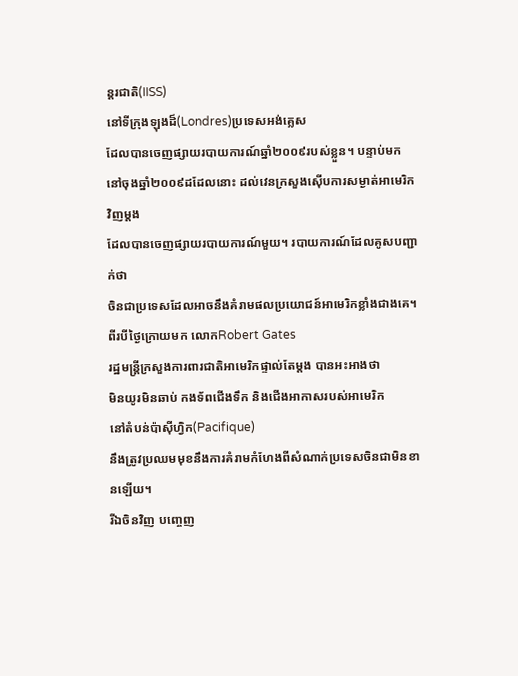ន្តរជាតិ(IISS)
នៅទីក្រុងឡុងដ៏(Londres)ប្រទេសអង់គ្លេស
ដែលបានចេញផ្សាយរបាយការណ៍ឆ្នាំ២០០៩របស់ខ្លួន។ បន្ទាប់មក
នៅចុងឆ្នាំ២០០៩ដដែលនោះ ដល់វេនក្រសួងស៊ើបការសម្ងាត់អាមេរិកវិញម្តង
ដែលបានចេញផ្សាយរបាយការណ៍មួយ។ របាយការណ៍ដែលគូសបញ្ជាក់ថា
ចិនជាប្រទេសដែលអាចនឹងគំរាមផលប្រយោជន៍អាមេរិកខ្លាំងជាងគេ។
ពីរបីថ្ងៃក្រោយមក លោកRobert Gates
រដ្ឋមន្ត្រីក្រសួងការពារជាតិអាមេរិកផ្ទាល់តែម្តង បានអះអាងថា
មិនយូរមិនឆាប់ កងទ័ពជើងទឹក និងជើងអាកាសរបស់អាមេរិក
នៅតំបន់ប៉ាស៊ីហ្វិក(Pacifique)
នឹងត្រូវប្រឈមមុខនឹងការគំរាមកំហែងពីសំណាក់ប្រទេសចិនជាមិនខានឡើយ។
រីឯចិនវិញ បញ្ចេញ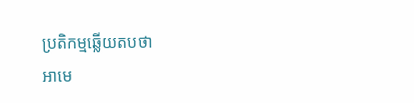ប្រតិកម្មឆ្លើយតបថា
អាមេ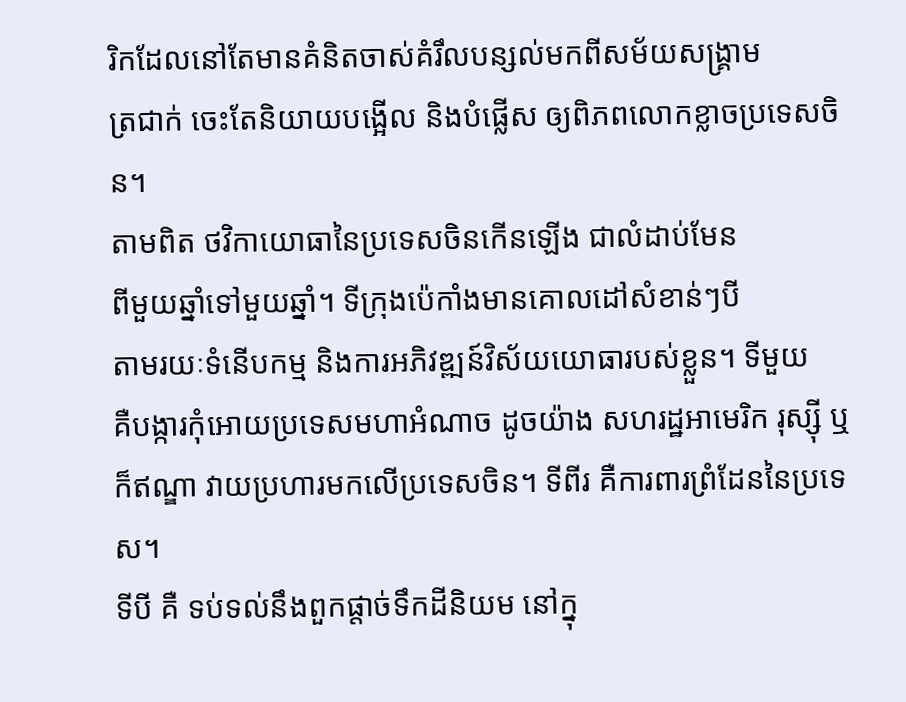រិកដែលនៅតែមានគំនិតចាស់គំរឹលបន្សល់មកពីសម័យសង្គ្រាម
ត្រជាក់ ចេះតែនិយាយបង្អើល និងបំផ្លើស ឲ្យពិភពលោកខ្លាចប្រទេសចិន។
តាមពិត ថវិកាយោធានៃប្រទេសចិនកើនឡើង ជាលំដាប់មែន
ពីមួយឆ្នាំទៅមួយឆ្នាំ។ ទីក្រុងប៉េកាំងមានគោលដៅសំខាន់ៗបី
តាមរយៈទំនើបកម្ម និងការអភិវឌ្ឍន៍វិស័យយោធារបស់ខ្លួន។ ទីមួយ
គឺបង្ការកុំអោយប្រទេសមហាអំណាច ដូចយ៉ាង សហរដ្ឋអាមេរិក រុស្ស៊ី ឬ
ក៏ឥណ្ឌា វាយប្រហារមកលើប្រទេសចិន។ ទីពីរ គឺការពារព្រំដែននៃប្រទេស។
ទីបី គឺ ទប់ទល់នឹងពួកផ្តាច់ទឹកដីនិយម នៅក្នុ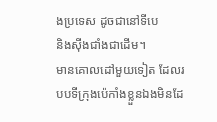ងប្រទេស ដូចជានៅទីបេ
និងស៊ីងជាំងជាដើម។
មានគោលដៅមួយទៀត ដែលរបបទីក្រុងប៉េកាំងខ្លួនឯងមិនដែ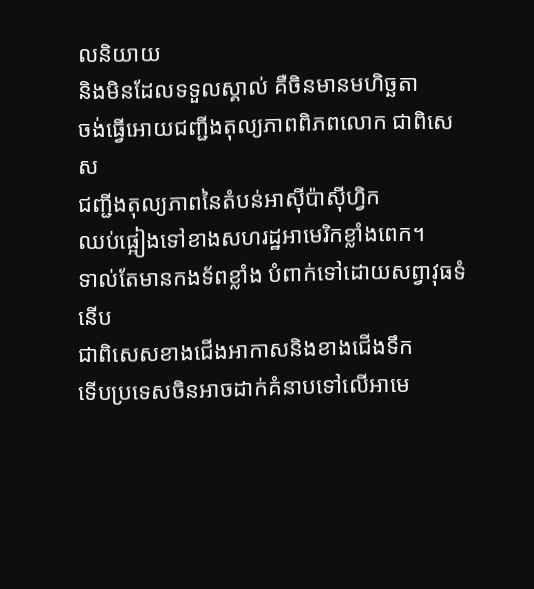លនិយាយ
និងមិនដែលទទួលស្គាល់ គឺចិនមានមហិច្ឆតា
ចង់ធ្វើអោយជញ្ជីងតុល្យភាពពិភពលោក ជាពិសេស
ជញ្ជីងតុល្យភាពនៃតំបន់អាស៊ីប៉ាស៊ីហ្វិក
ឈប់ផ្អៀងទៅខាងសហរដ្ឋអាមេរិកខ្លាំងពេក។
ទាល់តែមានកងទ័ពខ្លាំង បំពាក់ទៅដោយសព្វាវុធទំនើប
ជាពិសេសខាងជើងអាកាសនិងខាងជើងទឹក
ទើបប្រទេសចិនអាចដាក់គំនាបទៅលើអាមេ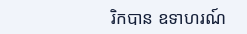រិកបាន ឧទាហរណ៍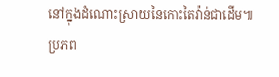នៅក្នុងដំណោះស្រាយនៃកោះតៃវ៉ាន់ជាដើម៕
ប្រភព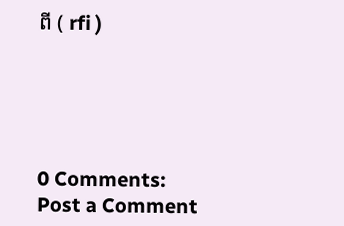ពី ( rfi )





0 Comments:
Post a Comment